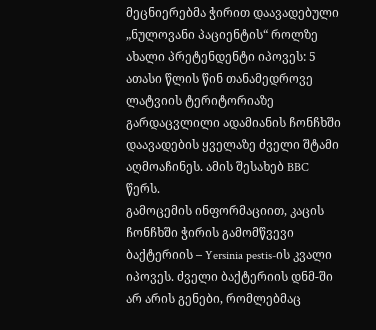მეცნიერებმა ჭირით დაავადებული „ნულოვანი პაციენტის“ როლზე ახალი პრეტენდენტი იპოვეს: 5 ათასი წლის წინ თანამედროვე ლატვიის ტერიტორიაზე გარდაცვლილი ადამიანის ჩონჩხში დაავადების ყველაზე ძველი შტამი აღმოაჩინეს. ამის შესახებ BBC წერს.
გამოცემის ინფორმაციით, კაცის ჩონჩხში ჭირის გამომწვევი ბაქტერიის – Yersinia pestis-ის კვალი იპოვეს. ძველი ბაქტერიის დნმ-ში არ არის გენები, რომლებმაც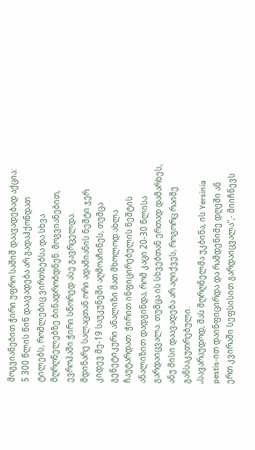მოგვიანებით ჭირი უფრო საშიშ დაავადებად აქცია: 5 300 წლის წინ დაავადება არ გადაჰქონდათ ტილებს, რომლებიც ვირთხებსა და სხვა მღრღნელებზე ბინადრობდნენ. მოგვიანებით, ევროპაში ჭირი სწორედ ასე გავრცელდა.
მდინარე სალაცთან ორი ადამიანის ნეშტი ჯერ კიდევ მე-19 საუკუნეში აღმოაჩინეს, თუმცა გენეტიკური ანალიზი მათ მხოლოდ ახლა ჩაუტარდათ. ჭირით ინფიცირებულის ნეშტის ანალიზით დადგინდა, რომ კაცი 20-30 წლისა გარდაიცვალა. თუმცა ის სხვებთან ერთად დამარხეს, ანუ მისი დაავადება არ აღიქვეს, როგორც რაიმე განსაკუთრებული.
„სავარაუდოდ, მას მღრღნელმა უკბინა, ის Yersinia pestis-ით დაინფიცირდა და რამდენიმე დღეში ან ერთ კვირაში სეფსისით გარდაიცვალა“,- მიიჩნევს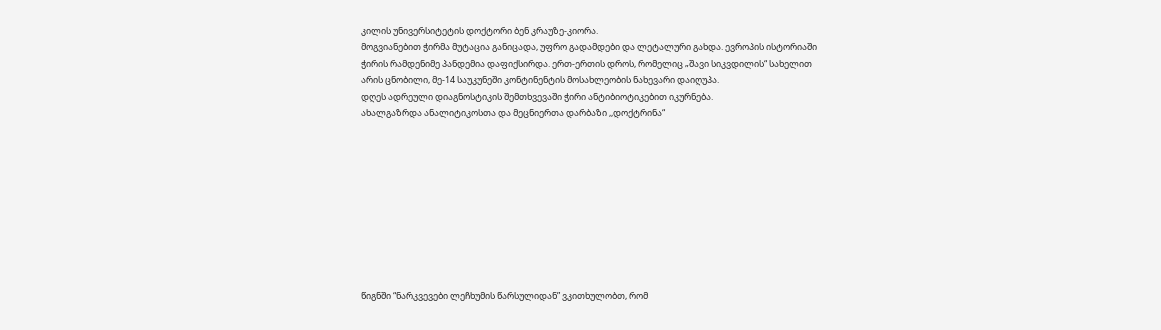კილის უნივერსიტეტის დოქტორი ბენ კრაუზე-კიორა.
მოგვიანებით ჭირმა მუტაცია განიცადა, უფრო გადამდები და ლეტალური გახდა. ევროპის ისტორიაში ჭირის რამდენიმე პანდემია დაფიქსირდა. ერთ-ერთის დროს, რომელიც „შავი სიკვდილის“ სახელით არის ცნობილი, მე-14 საუკუნეში კონტინენტის მოსახლეობის ნახევარი დაიღუპა.
დღეს ადრეული დიაგნოსტიკის შემთხვევაში ჭირი ანტიბიოტიკებით იკურნება.
ახალგაზრდა ანალიტიკოსთა და მეცნიერთა დარბაზი ,,დოქტრინა“










წიგნში “ნარკვევები ლეჩხუმის წარსულიდან” ვკითხულობთ, რომ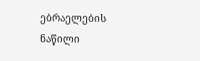ებრაელების ნაწილი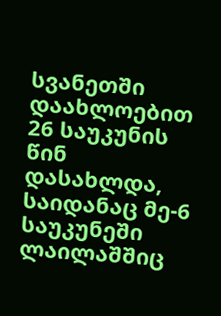სვანეთში დაახლოებით 26 საუკუნის წინ დასახლდა, საიდანაც მე-6 საუკუნეში ლაილაშშიც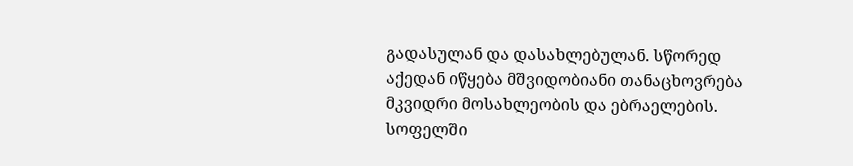გადასულან და დასახლებულან. სწორედ აქედან იწყება მშვიდობიანი თანაცხოვრება მკვიდრი მოსახლეობის და ებრაელების. სოფელში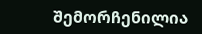შემორჩენილია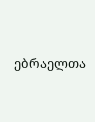ებრაელთა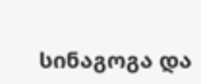სინაგოგა და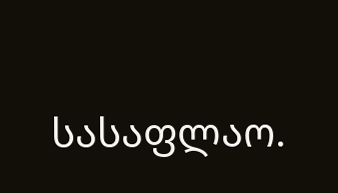სასაფლაო.